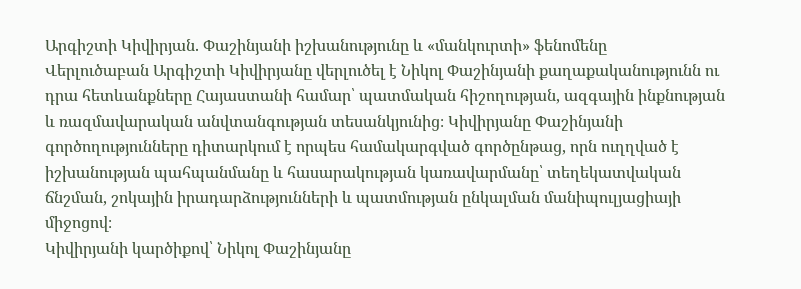Արգիշտի Կիվիրյան. Փաշինյանի իշխանությունը և «մանկուրտի» ֆենոմենը
Վերլուծաբան Արգիշտի Կիվիրյանը վերլուծել է Նիկոլ Փաշինյանի քաղաքականությունն ու դրա հետևանքները Հայաստանի համար՝ պատմական հիշողության, ազգային ինքնության և ռազմավարական անվտանգության տեսանկյունից։ Կիվիրյանը Փաշինյանի գործողությունները դիտարկում է որպես համակարգված գործընթաց, որն ուղղված է իշխանության պահպանմանը և հասարակության կառավարմանը՝ տեղեկատվական ճնշման, շոկային իրադարձությունների և պատմության ընկալման մանիպուլյացիայի միջոցով։
Կիվիրյանի կարծիքով՝ Նիկոլ Փաշինյանը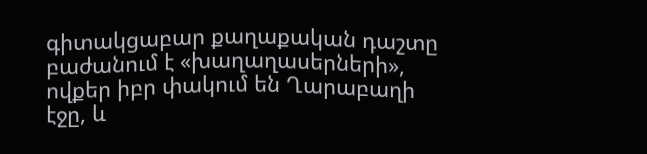գիտակցաբար քաղաքական դաշտը բաժանում է «խաղաղասերների», ովքեր իբր փակում են Ղարաբաղի էջը, և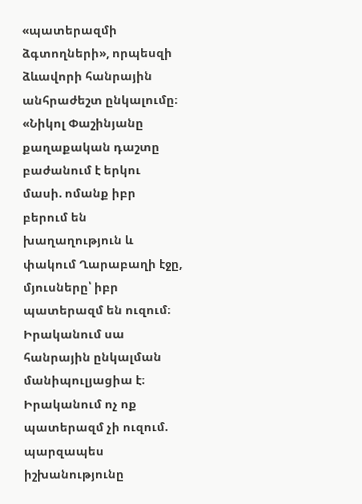«պատերազմի ձգտողների», որպեսզի ձևավորի հանրային անհրաժեշտ ընկալումը։
«Նիկոլ Փաշինյանը քաղաքական դաշտը բաժանում է երկու մասի. ոմանք իբր բերում են խաղաղություն և փակում Ղարաբաղի էջը, մյուսները՝ իբր պատերազմ են ուզում։ Իրականում սա հանրային ընկալման մանիպուլյացիա է։ Իրականում ոչ ոք պատերազմ չի ուզում. պարզապես իշխանությունը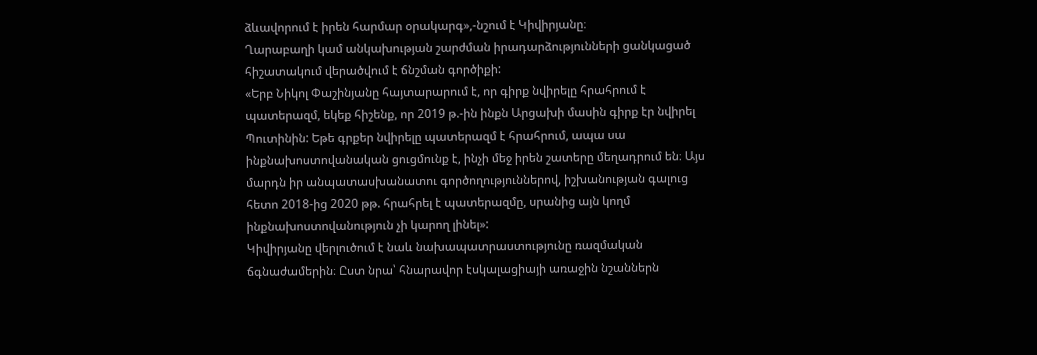ձևավորում է իրեն հարմար օրակարգ»,-նշում է Կիվիրյանը։
Ղարաբաղի կամ անկախության շարժման իրադարձությունների ցանկացած հիշատակում վերածվում է ճնշման գործիքի:
«Երբ Նիկոլ Փաշինյանը հայտարարում է, որ գիրք նվիրելը հրահրում է պատերազմ, եկեք հիշենք, որ 2019 թ.-ին ինքն Արցախի մասին գիրք էր նվիրել Պուտինին: Եթե գրքեր նվիրելը պատերազմ է հրահրում, ապա սա ինքնախոստովանական ցուցմունք է, ինչի մեջ իրեն շատերը մեղադրում են։ Այս մարդն իր անպատասխանատու գործողություններով, իշխանության գալուց հետո 2018-ից 2020 թթ. հրահրել է պատերազմը, սրանից այն կողմ ինքնախոստովանություն չի կարող լինել»:
Կիվիրյանը վերլուծում է նաև նախապատրաստությունը ռազմական ճգնաժամերին։ Ըստ նրա՝ հնարավոր էսկալացիայի առաջին նշաններն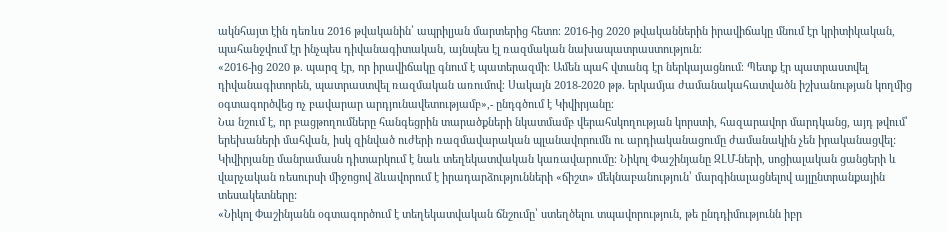ակնհայտ էին դեռևս 2016 թվականին՝ ապրիլյան մարտերից հետո։ 2016-ից 2020 թվականներին իրավիճակը մնում էր կրիտիկական, պահանջվում էր ինչպես դիվանագիտական, այնպես էլ ռազմական նախապատրաստություն։
«2016-ից 2020 թ. պարզ էր, որ իրավիճակը գնում է պատերազմի։ Ամեն պահ վտանգ էր ներկայացնում։ Պետք էր պատրաստվել դիվանագիտորեն, պատրաստվել ռազմական առումով։ Սակայն 2018-2020 թթ. երկամյա ժամանակահատվածն իշխանության կողմից օգտագործվեց ոչ բավարար արդյունավետությամբ»,- ընդգծում է Կիվիրյանը։
Նա նշում է, որ բացթողումները հանգեցրին տարածքների նկատմամբ վերահսկողության կորստի, հազարավոր մարդկանց, այդ թվում՝ երեխաների մահվան, իսկ զինված ուժերի ռազմավարական պլանավորումն ու արդիականացումը ժամանակին չեն իրականացվել:
Կիվիրյանը մանրամասն դիտարկում է նաև տեղեկատվական կառավարումը։ Նիկոլ Փաշինյանը ԶԼՄ-ների, սոցիալական ցանցերի և վարչական ռեսուրսի միջոցով ձևավորում է իրադարձությունների «ճիշտ» մեկնաբանություն՝ մարգինալացնելով այլընտրանքային տեսակետները:
«Նիկոլ Փաշինյանն օգտագործում է տեղեկատվական ճնշումը՝ ստեղծելու տպավորություն, թե ընդդիմությունն իբր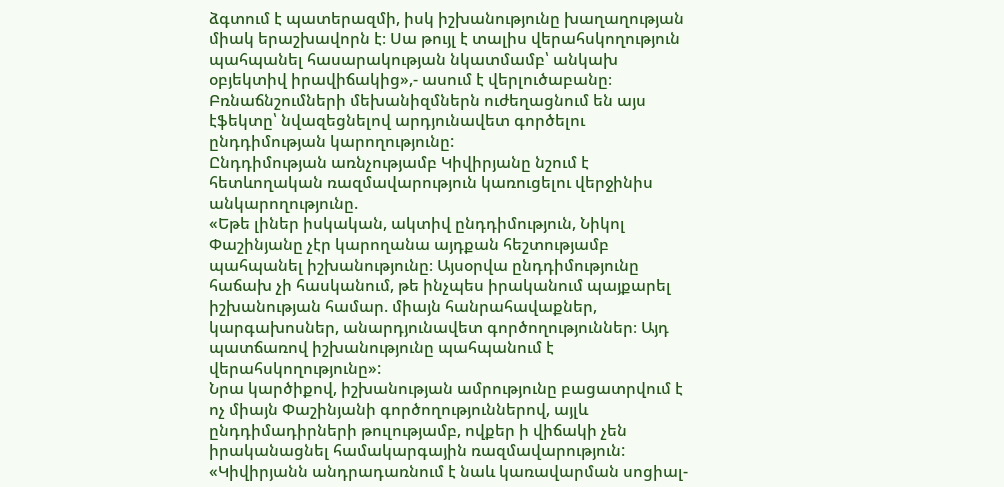ձգտում է պատերազմի, իսկ իշխանությունը խաղաղության միակ երաշխավորն է։ Սա թույլ է տալիս վերահսկողություն պահպանել հասարակության նկատմամբ՝ անկախ օբյեկտիվ իրավիճակից»,- ասում է վերլուծաբանը։
Բռնաճնշումների մեխանիզմներն ուժեղացնում են այս էֆեկտը՝ նվազեցնելով արդյունավետ գործելու ընդդիմության կարողությունը:
Ընդդիմության առնչությամբ Կիվիրյանը նշում է հետևողական ռազմավարություն կառուցելու վերջինիս անկարողությունը.
«Եթե լիներ իսկական, ակտիվ ընդդիմություն, Նիկոլ Փաշինյանը չէր կարողանա այդքան հեշտությամբ պահպանել իշխանությունը։ Այսօրվա ընդդիմությունը հաճախ չի հասկանում, թե ինչպես իրականում պայքարել իշխանության համար. միայն հանրահավաքներ, կարգախոսներ, անարդյունավետ գործողություններ։ Այդ պատճառով իշխանությունը պահպանում է վերահսկողությունը»:
Նրա կարծիքով, իշխանության ամրությունը բացատրվում է ոչ միայն Փաշինյանի գործողություններով, այլև ընդդիմադիրների թուլությամբ, ովքեր ի վիճակի չեն իրականացնել համակարգային ռազմավարություն:
«Կիվիրյանն անդրադառնում է նաև կառավարման սոցիալ-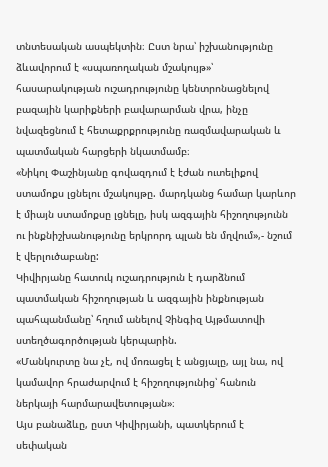տնտեսական ասպեկտին։ Ըստ նրա՝ իշխանությունը ձևավորում է «սպառողական մշակույթ»՝ հասարակության ուշադրությունը կենտրոնացնելով բազային կարիքների բավարարման վրա, ինչը նվազեցնում է հետաքրքրությունը ռազմավարական և պատմական հարցերի նկատմամբ։
«Նիկոլ Փաշինյանը գովազդում է էժան ուտելիքով ստամոքս լցնելու մշակույթը. մարդկանց համար կարևոր է միայն ստամոքսը լցնելը, իսկ ազգային հիշողությունն ու ինքնիշխանությունը երկրորդ պլան են մղվում»,- նշում է վերլուծաբանը:
Կիվիրյանը հատուկ ուշադրություն է դարձնում պատմական հիշողության և ազգային ինքնության պահպանմանը՝ հղում անելով Չինգիզ Այթմատովի ստեղծագործության կերպարին.
«Մանկուրտը նա չէ, ով մոռացել է անցյալը, այլ նա, ով կամավոր հրաժարվում է հիշողությունից՝ հանուն ներկայի հարմարավետության»։
Այս բանաձևը, ըստ Կիվիրյանի, պատկերում է սեփական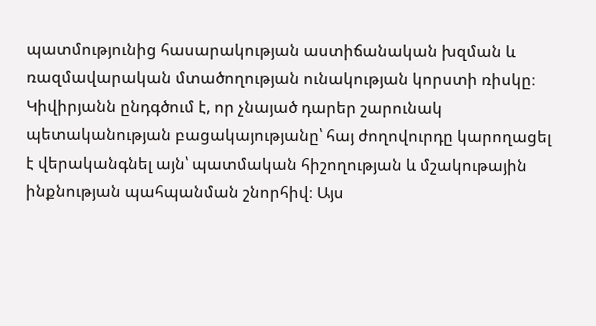պատմությունից հասարակության աստիճանական խզման և ռազմավարական մտածողության ունակության կորստի ռիսկը։
Կիվիրյանն ընդգծում է, որ չնայած դարեր շարունակ պետականության բացակայությանը՝ հայ ժողովուրդը կարողացել է վերականգնել այն՝ պատմական հիշողության և մշակութային ինքնության պահպանման շնորհիվ։ Այս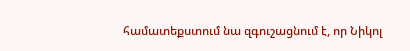համատեքստում նա զգուշացնում է, որ Նիկոլ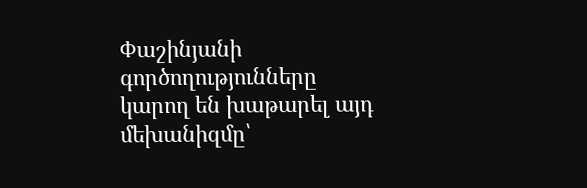Փաշինյանի գործողությունները կարող են խաթարել այդ մեխանիզմը՝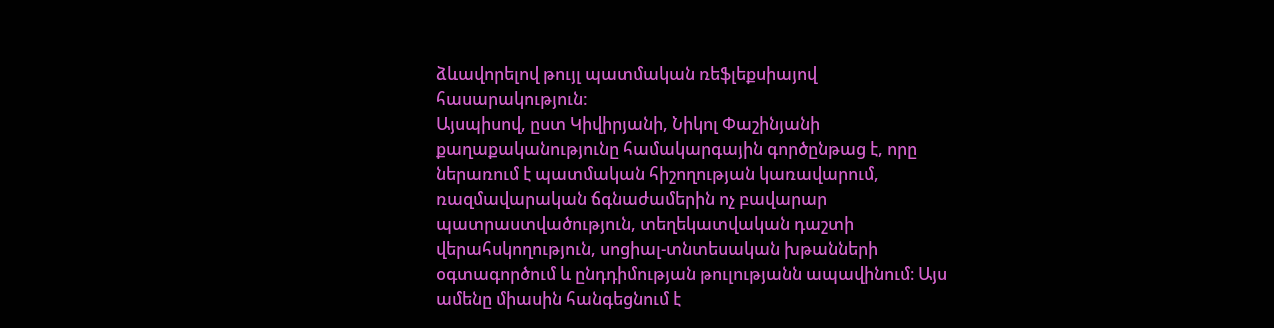ձևավորելով թույլ պատմական ռեֆլեքսիայով հասարակություն:
Այսպիսով, ըստ Կիվիրյանի, Նիկոլ Փաշինյանի քաղաքականությունը համակարգային գործընթաց է, որը ներառում է պատմական հիշողության կառավարում, ռազմավարական ճգնաժամերին ոչ բավարար պատրաստվածություն, տեղեկատվական դաշտի վերահսկողություն, սոցիալ-տնտեսական խթանների օգտագործում և ընդդիմության թուլությանն ապավինում։ Այս ամենը միասին հանգեցնում է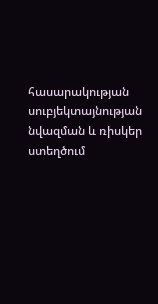հասարակության սուբյեկտայնության նվազման և ռիսկեր ստեղծում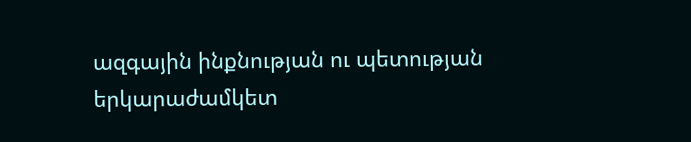ազգային ինքնության ու պետության երկարաժամկետ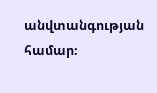անվտանգության համար։